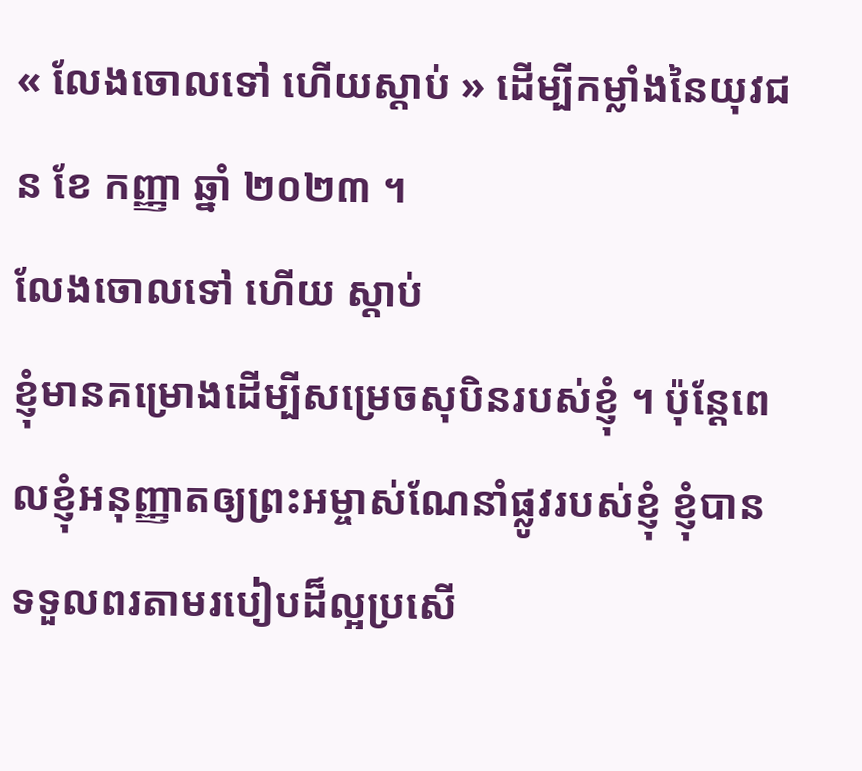« លែងចោលទៅ ហើយស្តាប់ » ដើម្បីកម្លាំងនៃយុវជន ខែ កញ្ញា ឆ្នាំ ២០២៣ ។
លែងចោលទៅ ហើយ ស្តាប់
ខ្ញុំមានគម្រោងដើម្បីសម្រេចសុបិនរបស់ខ្ញុំ ។ ប៉ុន្ដែពេលខ្ញុំអនុញ្ញាតឲ្យព្រះអម្ចាស់ណែនាំផ្លូវរបស់ខ្ញុំ ខ្ញុំបានទទួលពរតាមរបៀបដ៏ល្អប្រសើ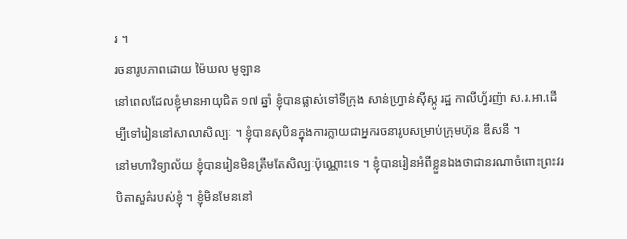រ ។
រចនារូបភាពដោយ ម៉ៃឃល មូឡាន
នៅពេលដែលខ្ញុំមានអាយុជិត ១៧ ឆ្នាំ ខ្ញុំបានផ្លាស់ទៅទីក្រុង សាន់ហ្វ្រាន់ស៊ីស្កូ រដ្ឋ កាលីហ្វ័រញ៉ា ស.រ.អា.ដើម្បីទៅរៀននៅសាលាសិល្បៈ ។ ខ្ញុំបានសុបិនក្នុងការក្លាយជាអ្នករចនារូបសម្រាប់ក្រុមហ៊ុន ឌីសនី ។
នៅមហាវិទ្យាល័យ ខ្ញុំបានរៀនមិនត្រឹមតែសិល្បៈប៉ុណ្ណោះទេ ។ ខ្ញុំបានរៀនអំពីខ្លួនឯងថាជានរណាចំពោះព្រះវរបិតាសួគ៌របស់ខ្ញុំ ។ ខ្ញុំមិនមែននៅ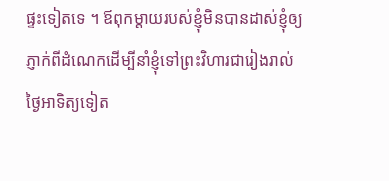ផ្ទះទៀតទេ ។ ឪពុកម្តាយរបស់ខ្ញុំមិនបានដាស់ខ្ញុំឲ្យភ្ញាក់ពីដំណេកដើម្បីនាំខ្ញុំទៅព្រះវិហារជារៀងរាល់ថ្ងៃអាទិត្យទៀត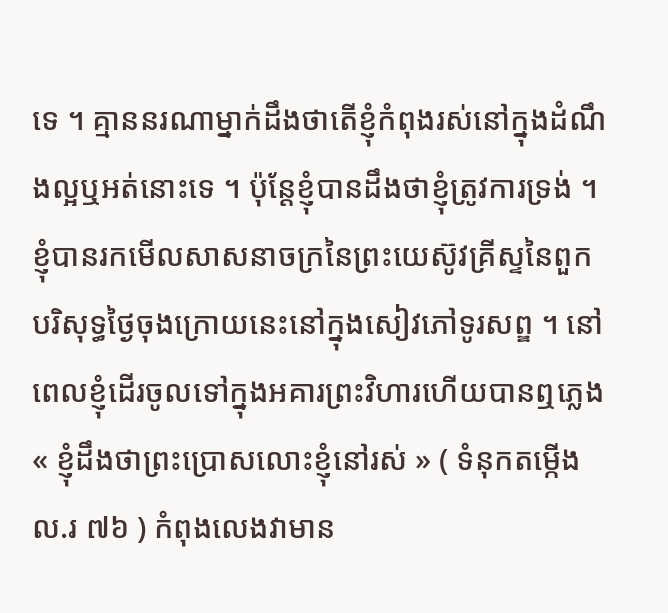ទេ ។ គ្មាននរណាម្នាក់ដឹងថាតើខ្ញុំកំពុងរស់នៅក្នុងដំណឹងល្អឬអត់នោះទេ ។ ប៉ុន្តែខ្ញុំបានដឹងថាខ្ញុំត្រូវការទ្រង់ ។ ខ្ញុំបានរកមើលសាសនាចក្រនៃព្រះយេស៊ូវគ្រីស្ទនៃពួកបរិសុទ្ធថ្ងៃចុងក្រោយនេះនៅក្នុងសៀវភៅទូរសព្ឌ ។ នៅពេលខ្ញុំដើរចូលទៅក្នុងអគារព្រះវិហារហើយបានឮភ្លេង « ខ្ញុំដឹងថាព្រះប្រោសលោះខ្ញុំនៅរស់ » ( ទំនុកតម្កើង ល.រ ៧៦ ) កំពុងលេងវាមាន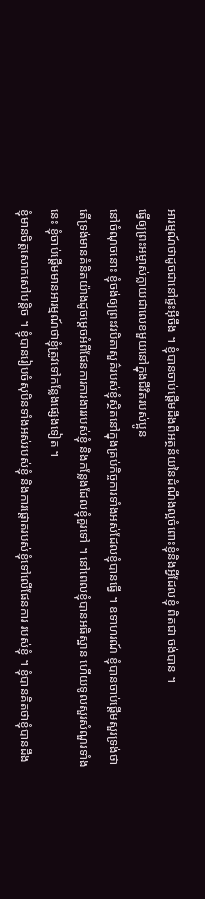អារម្មណ៍ថាដូចជានៅផ្ទះអ៊ីចឹង ។ ខ្ញុំបានចាប់ផ្ដើមដឹងពីអត្ថន័យនៃដំណឹងល្អចំពោះខ្ញុំនិងអ្វីដែលខ្ញុំ ពិតជា ចង់បាន ។
ធ្វើឲ្យព្រះអម្ចាស់ក្លាយជាលេខមួយនៅក្នុងជីវិតរបស់ប្អូន
នៅចំណុចនោះ ខ្ញុំចង់ឲ្យព្រះវរបិតាសួគ៌របស់ខ្ញុំស្ថិតនៅក្នុងគ្រប់កិច្ចការទាំងអស់ដែលខ្ញុំបានធ្វើ ។ ឧទាហរណ៍ ខ្ញុំបានចាប់ផ្ដើមសួរទ្រង់ថាតើទ្រង់មានគំនិតយ៉ាងដូចម្តេចអំពីផែនការការងាររបស់ខ្ញុំ និងកន្លែងដែលខ្ញុំគួរទៅ ។ នៅពេលខ្ញុំបានអធិស្ឋាន ហើយទូលសួរសំណួរទាំងនេះ ខ្ញុំចាប់ផ្ដើមមានអារម្មណ៍ថាខ្ញុំត្រូវទៅកន្លែងផ្សេងទៀត ។
ខ្ញុំមានចិត្តសោកសៅបន្តិច ។ ខ្ញុំបានរៀបចំសុបិនទាំងអស់របស់ខ្ញុំ និងការផ្តោតរបស់ខ្ញុំទៅលើផែនការ របស់ខ្ញុំ ។ ខ្ញុំបានគិតថាខ្ញុំបានដឹង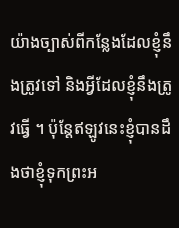យ៉ាងច្បាស់ពីកន្លែងដែលខ្ញុំនឹងត្រូវទៅ និងអ្វីដែលខ្ញុំនឹងត្រូវធ្វើ ។ ប៉ុន្តែឥឡូវនេះខ្ញុំបានដឹងថាខ្ញុំទុកព្រះអ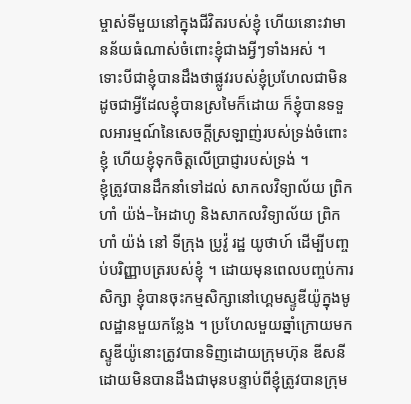ម្ចាស់ទីមួយនៅក្នុងជីវិតរបស់ខ្ញុំ ហើយនោះវាមានន័យធំណាស់ចំពោះខ្ញុំជាងអ្វីៗទាំងអស់ ។ ទោះបីជាខ្ញុំបានដឹងថាផ្លូវរបស់ខ្ញុំប្រហែលជាមិនដូចជាអ្វីដែលខ្ញុំបានស្រមៃក៏ដោយ ក៏ខ្ញុំបានទទួលអារម្មណ៍នៃសេចក្ដីស្រឡាញ់របស់ទ្រង់ចំពោះខ្ញុំ ហើយខ្ញុំទុកចិត្តលើប្រាជ្ញារបស់ទ្រង់ ។
ខ្ញុំត្រូវបានដឹកនាំទៅដល់ សាកលវិទ្យាល័យ ព្រិកហាំ យ៉ង់–អៃដាហូ និងសាកលវិទ្យាល័យ ព្រិកហាំ យ៉ង់ នៅ ទីក្រុង ប្រូវ៉ូ រដ្ឋ យូថាហ៍ ដើម្បីបញ្ចប់បរិញ្ញាបត្ររបស់ខ្ញុំ ។ ដោយមុនពេលបញ្ចប់ការសិក្សា ខ្ញុំបានចុះកម្មសិក្សានៅហ្គេមស្ទូឌីយ៉ូក្នុងមូលដ្ឋានមួយកន្លែង ។ ប្រហែលមួយឆ្នាំក្រោយមកស្ទូឌីយ៉ូនោះត្រូវបានទិញដោយក្រុមហ៊ុន ឌីសនី ដោយមិនបានដឹងជាមុនបន្ទាប់ពីខ្ញុំត្រូវបានក្រុម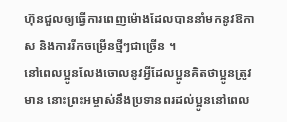ហ៊ុនជួលឲ្យធ្វើការពេញម៉ោងដែលបាននាំមកនូវឱកាស និងការរីកចម្រើនថ្មីៗជាច្រើន ។
នៅពេលប្អូនលែងចោលនូវអ្វីដែលប្អូនគិតថាប្អូនត្រូវមាន នោះព្រះអម្ចាស់នឹងប្រទានពរដល់ប្អូននៅពេល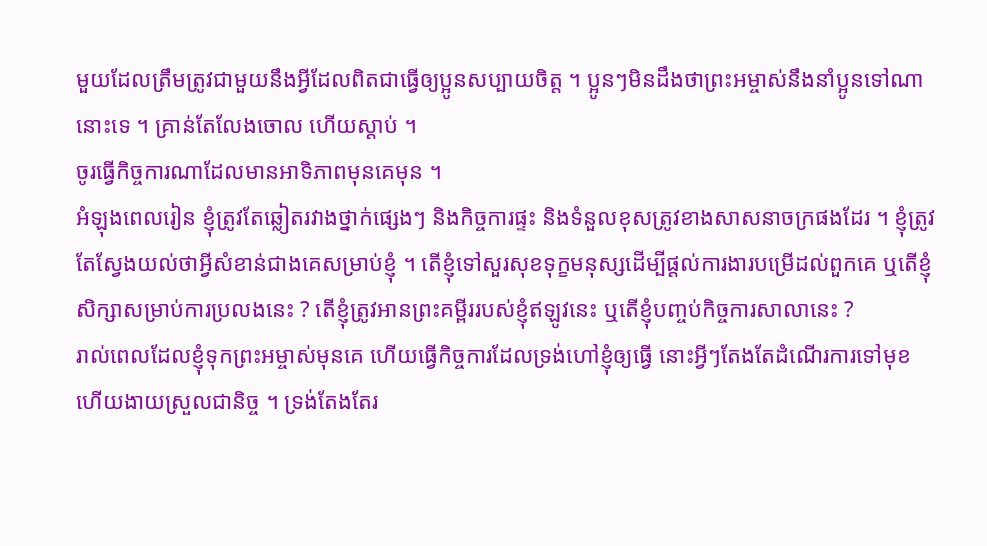មួយដែលត្រឹមត្រូវជាមួយនឹងអ្វីដែលពិតជាធ្វើឲ្យប្អូនសប្បាយចិត្ត ។ ប្អូនៗមិនដឹងថាព្រះអម្ចាស់នឹងនាំប្អូនទៅណានោះទេ ។ គ្រាន់តែលែងចោល ហើយស្ដាប់ ។
ចូរធ្វើកិច្ចការណាដែលមានអាទិភាពមុនគេមុន ។
អំឡុងពេលរៀន ខ្ញុំត្រូវតែឆ្លៀតរវាងថ្នាក់ផ្សេងៗ និងកិច្ចការផ្ទះ និងទំនួលខុសត្រូវខាងសាសនាចក្រផងដែរ ។ ខ្ញុំត្រូវតែស្វែងយល់ថាអ្វីសំខាន់ជាងគេសម្រាប់ខ្ញុំ ។ តើខ្ញុំទៅសួរសុខទុក្ខមនុស្សដើម្បីផ្ដល់ការងារបម្រើដល់ពួកគេ ឬតើខ្ញុំសិក្សាសម្រាប់ការប្រលងនេះ ? តើខ្ញុំត្រូវអានព្រះគម្ពីររបស់ខ្ញុំឥឡូវនេះ ឬតើខ្ញុំបញ្ចប់កិច្ចការសាលានេះ ?
រាល់ពេលដែលខ្ញុំទុកព្រះអម្ចាស់មុនគេ ហើយធ្វើកិច្ចការដែលទ្រង់ហៅខ្ញុំឲ្យធ្វើ នោះអ្វីៗតែងតែដំណើរការទៅមុខ ហើយងាយស្រួលជានិច្ច ។ ទ្រង់តែងតែរ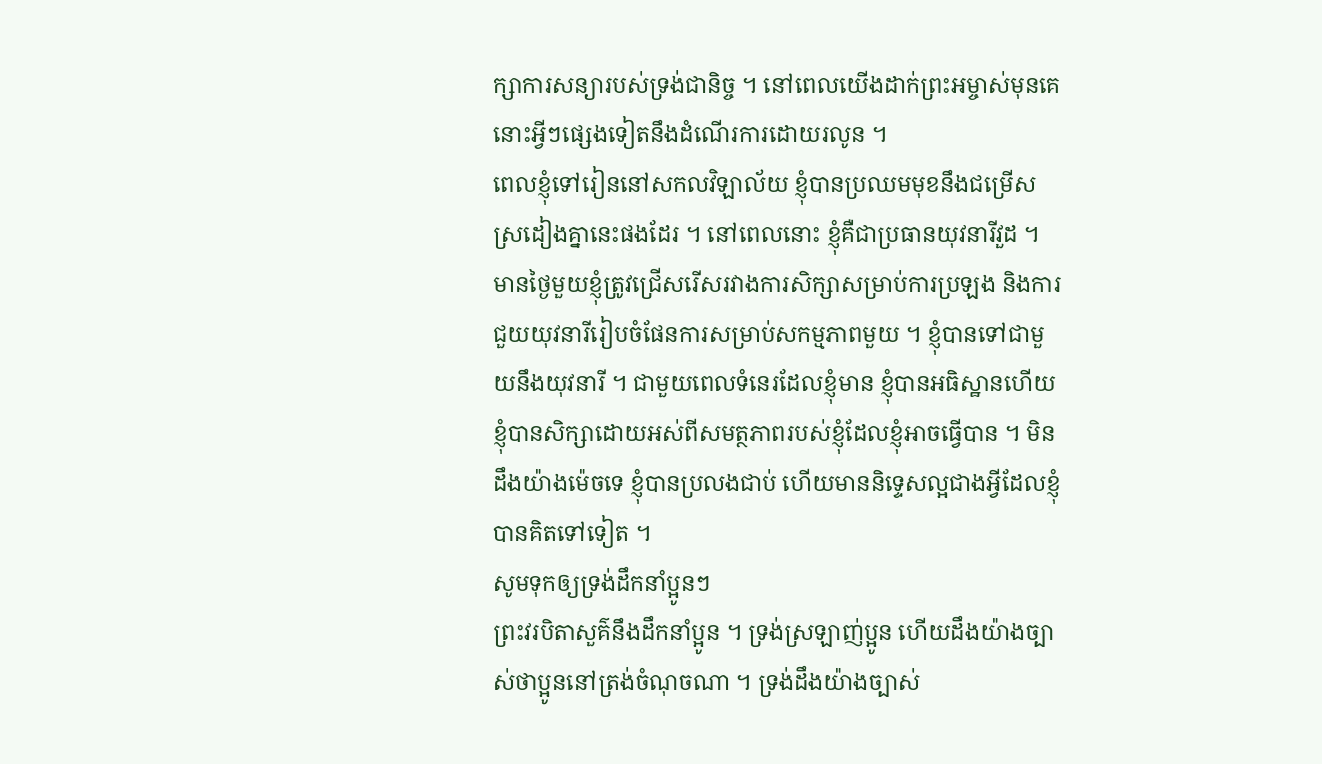ក្សាការសន្យារបស់ទ្រង់ជានិច្ច ។ នៅពេលយើងដាក់ព្រះអម្ចាស់មុនគេ នោះអ្វីៗផ្សេងទៀតនឹងដំណើរការដោយរលូន ។
ពេលខ្ញុំទៅរៀននៅសកលវិឡាល័យ ខ្ញុំបានប្រឈមមុខនឹងជម្រើសស្រដៀងគ្នានេះផងដែរ ។ នៅពេលនោះ ខ្ញុំគឺជាប្រធានយុវនារីវួដ ។ មានថ្ងៃមួយខ្ញុំត្រូវជ្រើសរើសរវាងការសិក្សាសម្រាប់ការប្រឡង និងការជួយយុវនារីរៀបចំផែនការសម្រាប់សកម្មភាពមួយ ។ ខ្ញុំបានទៅជាមួយនឹងយុវនារី ។ ជាមួយពេលទំនេរដែលខ្ញុំមាន ខ្ញុំបានអធិស្ឋានហើយខ្ញុំបានសិក្សាដោយអស់ពីសមត្ថភាពរបស់ខ្ញុំដែលខ្ញុំអាចធ្វើបាន ។ មិនដឹងយ៉ាងម៉េចទេ ខ្ញុំបានប្រលងជាប់ ហើយមាននិទ្ទេសល្អជាងអ្វីដែលខ្ញុំបានគិតទៅទៀត ។
សូមទុកឲ្យទ្រង់ដឹកនាំប្អូនៗ
ព្រះវរបិតាសួគ៌នឹងដឹកនាំប្អូន ។ ទ្រង់ស្រឡាញ់ប្អូន ហើយដឹងយ៉ាងច្បាស់ថាប្អូននៅត្រង់ចំណុចណា ។ ទ្រង់ដឹងយ៉ាងច្បាស់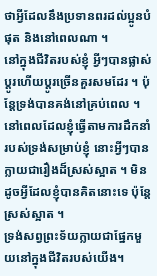ថាអ្វីដែលនឹងប្រទានពរដល់ប្អូនបំផុត និងនៅពេលណា ។
នៅក្នុងជីវិតរបស់ខ្ញុំ អ្វីៗបានផ្លាស់ប្ដូរហើយប្ដូរច្រើនគួរសមដែរ ។ ប៉ុន្តែទ្រង់បានគង់នៅគ្រប់ពេល ។ នៅពេលដែលខ្ញុំធ្វើតាមការដឹកនាំរបស់ទ្រង់សម្រាប់ខ្ញុំ នោះអ្វីៗបានក្លាយជារឿងដ៏ស្រស់ស្អាត ។ មិនដូចអ្វីដែលខ្ញុំបានគិតនោះទេ ប៉ុន្តែស្រស់ស្អាត ។
ទ្រង់សព្វព្រះទ័យក្លាយជាផ្នែកមួយនៅក្នុងជីវិតរបស់យើង។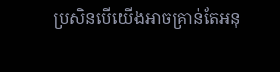ប្រសិនបើយើងអាចគ្រាន់តែអនុ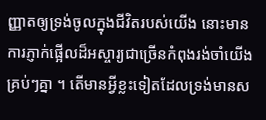ញ្ញាតឲ្យទ្រង់ចូលក្នុងជីវិតរបស់យើង នោះមានការភ្ញាក់ផ្អើលដ៏អស្ចារ្យជាច្រើនកំពុងរង់ចាំយើងគ្រប់ៗគ្នា ។ តើមានអ្វីខ្លះទៀតដែលទ្រង់មានស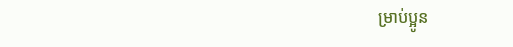ម្រាប់ប្អូន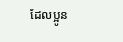ដែលប្អូន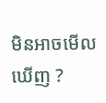មិនអាចមើលឃើញ ?